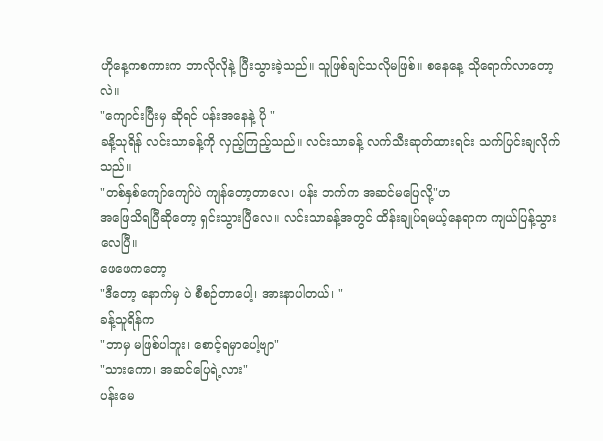ဟိုနေ့ကစကားက ဘာလိုလိုနဲ့ ပြီးသွားခဲ့သည်။ သူဖြစ်ချင်သလိုမဖြစ်။ စနေနေ့ သိုရောက်လာတော့လဲ။
"ကျောင်းပြီးမှ ဆိုရင် ပန်းအနေနဲ့ ပို "
ခနိ့သုရိန် လင်းသာခန့်ကို လှည့်ကြည့်သည်။ လင်းသာခန့် လက်သီးဆုတ်ထားရင်း သက်ပြင်းချလိုက်သည်။
"တစ်နှစ်ကျော်ကျော်ပဲ ကျန်တော့တာလေ၊ ပန်း ဘက်က အဆင်မပြေလို့"ဟ
အဖြေသိရပြီဆိုတော့ ရှင်းသွားပြီလေ။ လင်းသာခန့်အတွင် ထိန်းချုပ်ရမယ့်နေရာက ကျယ်ပြန့်သွားလေပြီ။
ဖေဖေကတော့
"ဒီတော့ နောက်မှ ပဲ စီစဉ်တာပေါ့၊ အားနာပါတယ်၊ "
ခန့်သူရိန်က
"ဘာမှ မဖြစ်ပါဘူး၊ စောင့်ရမှာပေါ့ဗျာ"
"သားကော၊ အဆင်ပြေရဲ့လား"
ပန်းမေ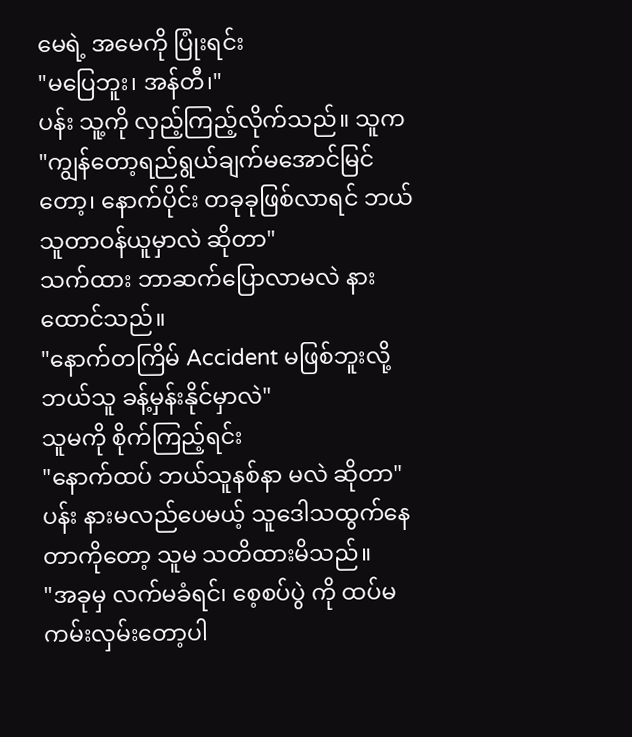မေရဲ့ အမေကို ပြုံးရင်း
"မပြေဘူး၊ အန်တီ၊"
ပန်း သူ့ကို လှည့်ကြည့်လိုက်သည်။ သူက
"ကျွန်တော့ရည်ရွယ်ချက်မအောင်မြင်တော့၊ နောက်ပိုင်း တခုခုဖြစ်လာရင် ဘယ်သူတာဝန်ယူမှာလဲ ဆိုတာ"
သက်ထား ဘာဆက်ပြောလာမလဲ နားထောင်သည်။
"နောက်တကြိမ် Accident မဖြစ်ဘူးလို့ ဘယ်သူ ခန့်မှန်းနိုင်မှာလဲ"
သူမကို စိုက်ကြည့်ရင်း
"နောက်ထပ် ဘယ်သူနစ်နာ မလဲ ဆိုတာ"
ပန်း နားမလည်ပေမယ့် သူဒေါသထွက်နေတာကိုတော့ သူမ သတိထားမိသည်။
"အခုမှ လက်မခံရင်၊ စေ့စပ်ပွဲ ကို ထပ်မကမ်းလှမ်းတော့ပါ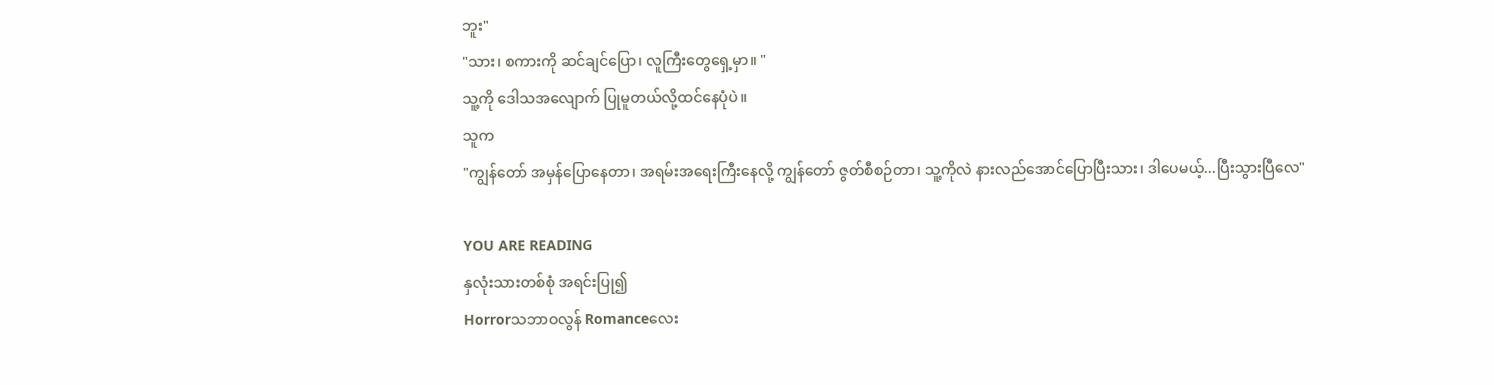ဘူး"
"သား၊ စကားကို ဆင်ချင်ပြော၊ လူကြီးတွေရှေ့မှာ။ "
သူ့ကို ဒေါသအလျောက် ပြုမူတယ်လို့ထင်နေပုံပဲ။
သူက
"ကျွန်တော် အမှန်ပြောနေတာ၊ အရမ်းအရေးကြီးနေလို့ ကျွန်တော် ဇွတ်စီစဉ်တာ၊ သူ့ကိုလဲ နားလည်အောင်ပြောပြီးသား၊ ဒါပေမယ့်...ပြီးသွားပြီလေ"

YOU ARE READING
နှလုံးသားတစ်စုံ အရင်းပြု၍
Horrorသဘာဝလွန် Romanceလေး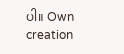ပါ။ Own creation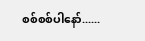စစ်စစ်ပါနော်......